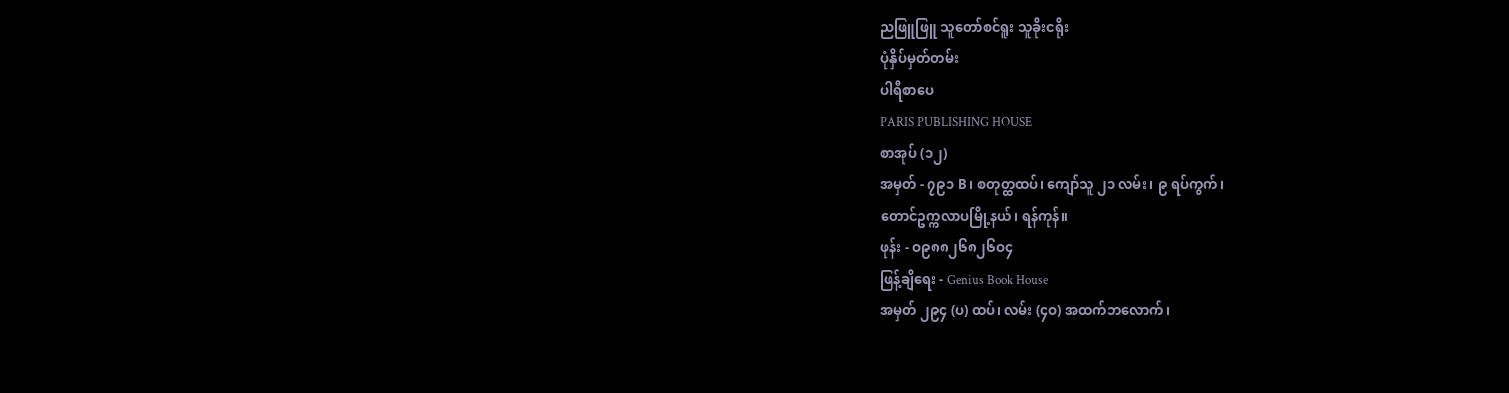ညဖြူဖြူ သူတော်စင်ရူး သူခိုးငရိုး
ပုံနှိပ်မှတ်တမ်း
ပါရီစာပေ
PARIS PUBLISHING HOUSE
စာအုပ် (၁၂)
အမှတ် - ၇၉၁ B၊ စတုတ္ထထပ်၊ ကျော်သူ ၂၁ လမ်း၊ ၉ ရပ်ကွက်၊
တောင်ဥက္ကလာပမြို့နယ်၊ ရန်ကုန်။
ဖုန်း - ဝ၉၈၈၂၆၈၂၆ဝ၄
ဖြန့်ချိရေး - Genius Book House
အမှတ် ၂၉၄ (ပ) ထပ်၊ လမ်း (၄ဝ) အထက်ဘလောက်၊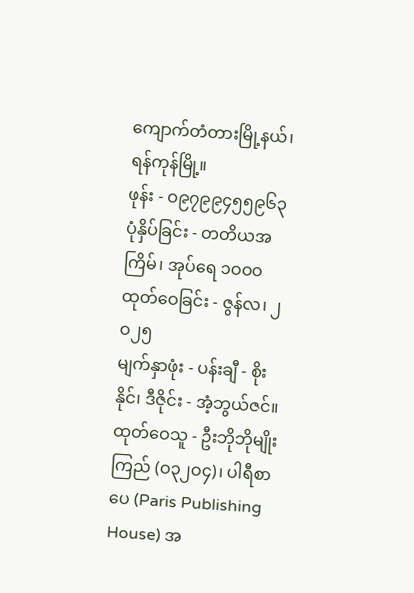ကျောက်တံတားမြို့နယ်၊ ရန်ကုန်မြို့။
ဖုန်း - ဝ၉၇၉၉၄၅၅၉၆၃
ပုံနှိပ်ခြင်း - တတိယအကြိမ်၊ အုပ်ရေ ၁ဝဝဝ
ထုတ်ဝေခြင်း - ဇွန်လ၊ ၂ဝ၂၅
မျက်နှာဖုံး - ပန်းချီ - စိုးနိုင်၊ ဒီဇိုင်း - အံ့ဘွယ်ဇင်။
ထုတ်ဝေသူ - ဦးဘိုဘိုမျိုးကြည် (ဝ၃၂ဝ၄)၊ ပါရီစာပေ (Paris Publishing House) အ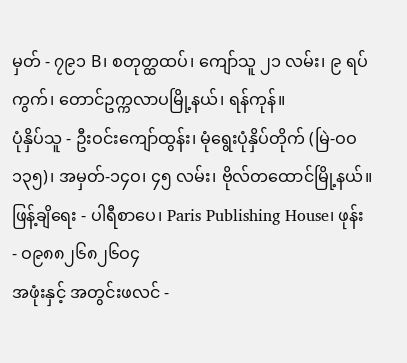မှတ် - ၇၉၁ B၊ စတုတ္ထထပ်၊ ကျော်သူ ၂၁ လမ်း၊ ၉ ရပ်ကွက်၊ တောင်ဥက္ကလာပမြို့နယ်၊ ရန်ကုန်။
ပုံနှိပ်သူ - ဦးဝင်းကျော်ထွန်း၊ မုံရွေးပုံနှိပ်တိုက် (မြဲ-ဝဝ၁၃၅)၊ အမှတ်-၁၄ဝ၊ ၄၅ လမ်း၊ ဗိုလ်တထောင်မြို့နယ်။
ဖြန့်ချိရေး - ပါရီစာပေ၊ Paris Publishing House၊ ဖုန်း - ဝ၉၈၈၂၆၈၂၆ဝ၄
အဖုံးနှင့် အတွင်းဖလင် -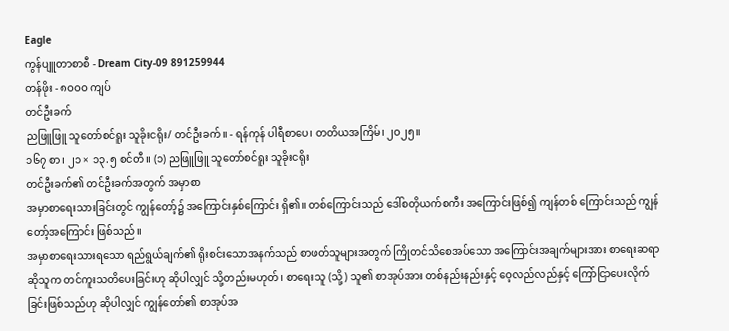Eagle
ကွန်ပျူတာစာစီ - Dream City-09 891259944
တန်ဖိုး - ၈ဝဝဝ ကျပ်
တင်ဦးခက်
ညဖြူဖြူ သူတော်စင်ရူး သူခိုးငရိုး/ တင်ဦးခက်။ - ရန်ကုန် ပါရီစာပေ၊ တတိယအကြိမ်၊ ၂ဝ၂၅။
၁၆၇ စာ၊ ၂၁ × ၁၃.၅ စင်တီ။ (၁) ညဖြူဖြူ သူတော်စင်ရူး သူခိုးငရိုး
တင်ဦးခက်၏ တင်ဦးခက်အတွက် အမှာစာ
အမှာစာရေးသားခြင်းတွင် ကျွန်တော့်၌ အကြောင်းနှစ်ကြောင်း ရှိ၏။ တစ်ကြောင်းသည် ဒေါ်စတိုယက်စကီး အကြောင်းဖြစ်၍ ကျန်တစ် ကြောင်းသည် ကျွန်တော့်အကြောင်း ဖြစ်သည်။
အမှာစာရေးသားရသော ရည်ရွယ်ချက်၏ ရိုးစင်းသောအနက်သည် စာဖတ်သူများအတွက် ကြိုတင်သိစေအပ်သော အကြောင်းအချက်များအား စာရေးဆရာဆိုသူက တင်ကူးသတိပေးခြင်းဟု ဆိုပါလျှင် သို့တည်းမဟုတ်၊ စာရေးသူ (သို့) သူ၏ စာအုပ်အား တစ်နည်းနည်းနှင့် ဝေ့လည်လည်နှင့် ကြော်ငြာပေးလိုက်ခြင်းဖြစ်သည်ဟု ဆိုပါလျှင် ကျွန်တော်၏ စာအုပ်အ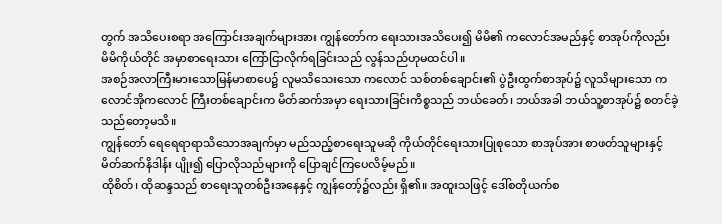တွက် အသိပေးစရာ အကြောင်းအချက်များအား ကျွန်တော်က ရေးသားအသိပေး၍ မိမိ၏ ကလောင်အမည်နှင့် စာအုပ်ကိုလည်း မိမိကိုယ်တိုင် အမှာစာရေးသား ကြော်ငြာလိုက်ရခြင်းသည် လွန်သည်ဟုမထင်ပါ။
အစဉ်အလာကြီးမားသောမြန်မာစာပေ၌ လူမသိသေးသော ကလောင် သစ်တစ်ချောင်း၏ ပွဲဦးထွက်စာအုပ်၌ လူသိများသော ကလောင်အိုကလောင် ကြီးတစ်ချောင်းက မိတ်ဆက်အမှာ ရေးသားခြင်းကိစ္စသည် ဘယ်ခေတ်၊ ဘယ်အခါ ဘယ်သူ့စာအုပ်၌ စတင်ခဲ့သည်တော့မသိ။
ကျွန်တော် ရေရေရာရာသိသောအချက်မှာ မည်သည့်စာရေးသူမဆို ကိုယ်တိုင်ရေးသားပြုစုသော စာအုပ်အား စာဖတ်သူများနှင့် မိတ်ဆက်နိဒါန်း ပျိုး၍ ပြောလိုသည်များကို ပြောချင်ကြပေလိမ့်မည်။
ထိုစိတ်၊ ထိုဆန္ဒသည် စာရေးသူတစ်ဦးအနေနှင့် ကျွန်တော့်၌လည်း ရှိ၏။ အထူးသဖြင့် ဒေါ်စတိုယက်စ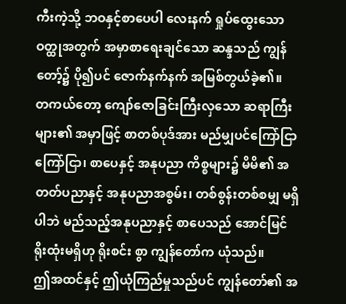ကီးကဲ့သို့ ဘဝနှင့်စာပေပါ လေးနက် ရှုပ်ထွေးသော ဝတ္ထုအတွက် အမှာစာရေးချင်သော ဆန္ဒသည် ကျွန်တော့်၌ ပို၍ပင် ဇောက်နက်နက် အမြစ်တွယ်ခဲ့၏။
တကယ်တော့ ကျော်ဇောခြင်းကြီးလှသော ဆရာကြီးများ၏ အမှာဖြင့် စာတစ်ပုဒ်အား မည်မျှပင်ကြော်ငြာ ကြော်ငြာ၊ စာပေနှင့် အနုပညာ ကိစ္စများ၌ မိမိ၏ အတတ်ပညာနှင့် အနုပညာအစွမ်း၊ တစ်စွန်းတစ်စမျှ မရှိပါဘဲ မည်သည့်အနုပညာနှင့် စာပေသည် အောင်မြင်ရိုးထုံးမရှိဟု ရိုးစင်း စွာ ကျွန်တော်က ယုံသည်။
ဤအထင်နှင့် ဤယုံကြည်မှုသည်ပင် ကျွန်တော်၏ အ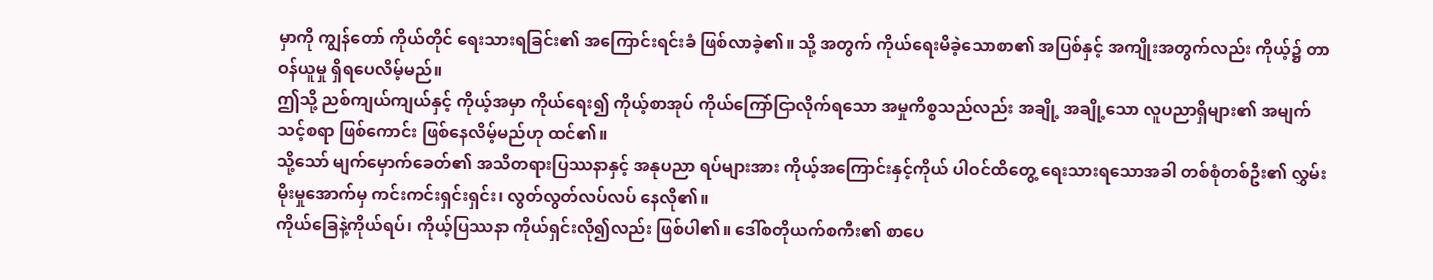မှာကို ကျွန်တော် ကိုယ်တိုင် ရေးသားရခြင်း၏ အကြောင်းရင်းခံ ဖြစ်လာခဲ့၏။ သို့ အတွက် ကိုယ်ရေးမိခဲ့သောစာ၏ အပြစ်နှင့် အကျိုးအတွက်လည်း ကိုယ့်၌ တာဝန်ယူမှု ရှိရပေလိမ့်မည်။
ဤသို့ ညစ်ကျယ်ကျယ်နှင့် ကိုယ့်အမှာ ကိုယ်ရေး၍ ကိုယ့်စာအုပ် ကိုယ်ကြော်ငြာလိုက်ရသော အမှုကိစ္စသည်လည်း အချို့ အချို့သော လူပညာရှိများ၏ အမျက်သင့်စရာ ဖြစ်ကောင်း ဖြစ်နေလိမ့်မည်ဟု ထင်၏။
သို့သော် မျက်မှောက်ခေတ်၏ အသိတရားပြဿနာနှင့် အနုပညာ ရပ်များအား ကိုယ့်အကြောင်းနှင့်ကိုယ် ပါဝင်ထိတွေ့ ရေးသားရသောအခါ တစ်စုံတစ်ဦး၏ လွှမ်းမိုးမှုအောက်မှ ကင်းကင်းရှင်းရှင်း၊ လွတ်လွတ်လပ်လပ် နေလို၏။
ကိုယ်ခြေနဲ့ကိုယ်ရပ်၊ ကိုယ့်ပြဿနာ ကိုယ်ရှင်းလို၍လည်း ဖြစ်ပါ၏။ ဒေါ်စတိုယက်စကီး၏ စာပေ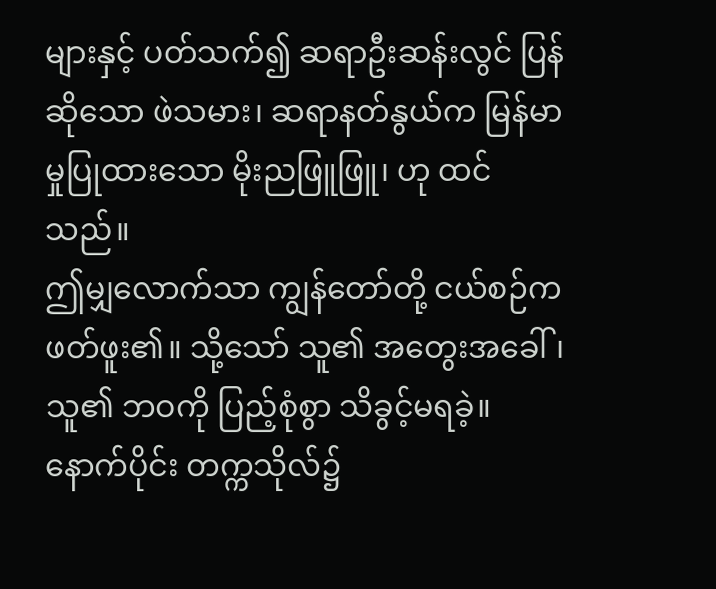များနှင့် ပတ်သက်၍ ဆရာဦးဆန်းလွင် ပြန်ဆိုသော ဖဲသမား၊ ဆရာနတ်နွယ်က မြန်မာမှုပြုထားသော မိုးညဖြူဖြူ၊ ဟု ထင်သည်။
ဤမျှလောက်သာ ကျွန်တော်တို့ ငယ်စဉ်က ဖတ်ဖူး၏။ သို့သော် သူ၏ အတွေးအခေါ်၊ သူ၏ ဘဝကို ပြည့်စုံစွာ သိခွင့်မရခဲ့။ နောက်ပိုင်း တက္ကသိုလ်၌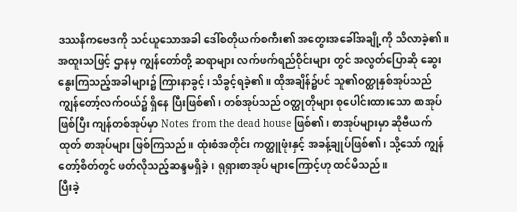ဒဿနိကဗေဒကို သင်ယူသောအခါ ဒေါ်စတိုယက်စကီး၏ အတွေးအခေါ်အချို့ကို သိလာခဲ့၏။
အထူးသဖြင့် ဌာနမှ ကျွန်တော်တို့ ဆရာများ လက်ဖက်ရည်ဝိုင်းများ တွင် အလွတ်ပြောဆို ဆွေးနွေးကြသည့်အခါများ၌ ကြားနာခွင့်၊ သိခွင့်ရခဲ့၏။ ထိုအချိန်၌ပင် သူ၏ဝတ္ထုနှစ်အုပ်သည် ကျွန်တော့်လက်ဝယ်၌ ရှိနေ ပြီးဖြစ်၏၊ တစ်အုပ်သည် ဝတ္ထုတိုများ စုပေါင်းထားသော စာအုပ်ဖြစ်ပြီး ကျန်တစ်အုပ်မှာ Notes from the dead house ဖြစ်၏၊ စာအုပ်များမှာ ဆိုဗီယက်ထုတ် စာအုပ်များ ဖြစ်ကြသည်။ ထုံးစံအတိုင်း ကတ္ထူဖုံးနှင့် အခန့်ချုပ်ဖြစ်၏၊ သို့သော် ကျွန်တော့်စိတ်တွင် ဖတ်လိုသည့်ဆန္ဒမရှိခဲ့၊ ရုရှားစာအုပ် များကြောင့်ဟု ထင်မိသည်။
ပြီးခဲ့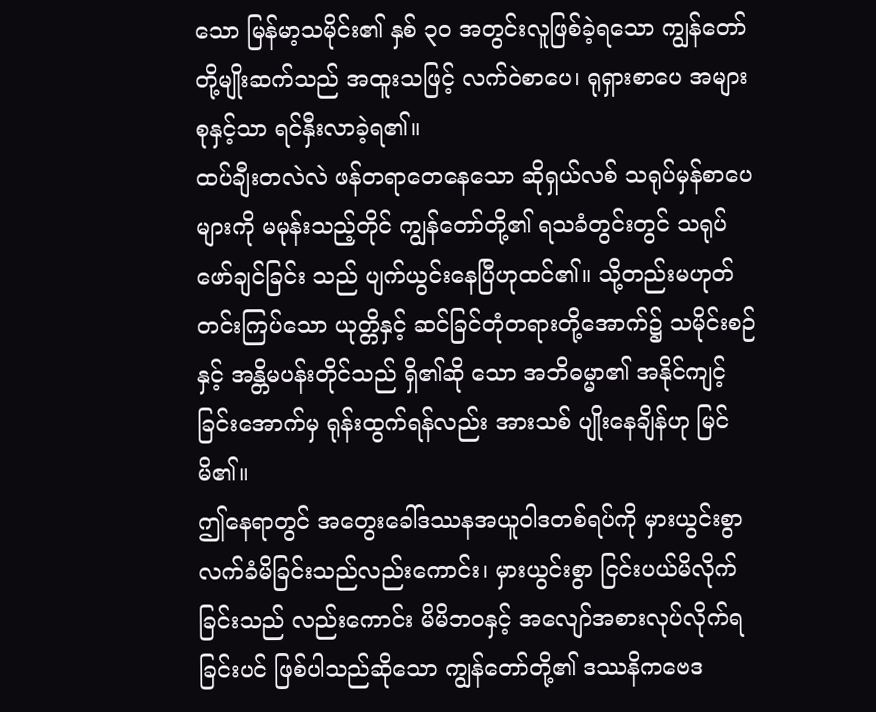သော မြန်မာ့သမိုင်း၏ နှစ် ၃ဝ အတွင်းလူဖြစ်ခဲ့ရသော ကျွန်တော် တို့မျိုးဆက်သည် အထူးသဖြင့် လက်ဝဲစာပေ၊ ရုရှားစာပေ အများစုနှင့်သာ ရင်နှီးလာခဲ့ရ၏။
ထပ်ချီးတလဲလဲ ဖန်တရာတေနေသော ဆိုရှယ်လစ် သရုပ်မှန်စာပေ များကို မမုန်းသည့်တိုင် ကျွန်တော်တို့၏ ရသခံတွင်းတွင် သရုပ်ဖော်ချင်ခြင်း သည် ပျက်ယွင်းနေပြီဟုထင်၏။ သို့တည်းမဟုတ် တင်းကြပ်သော ယုတ္တိနှင့် ဆင်ခြင်တုံတရားတို့အောက်၌ သမိုင်းစဉ်နှင့် အန္တိမပန်းတိုင်သည် ရှိ၏ဆို သော အဘိဓမ္မာ၏ အနိုင်ကျင့်ခြင်းအောက်မှ ရုန်းထွက်ရန်လည်း အားသစ် ပျိုးနေချိန်ဟု မြင်မိ၏။
ဤနေရာတွင် အတွေးခေါ်ဒဿနအယူဝါဒတစ်ရပ်ကို မှားယွင်းစွာ လက်ခံမိခြင်းသည်လည်းကောင်း၊ မှားယွင်းစွာ ငြင်းပယ်မိလိုက်ခြင်းသည် လည်းကောင်း မိမိဘဝနှင့် အလျော်အစားလုပ်လိုက်ရခြင်းပင် ဖြစ်ပါသည်ဆိုသော ကျွန်တော်တို့၏ ဒဿနိကဗေဒ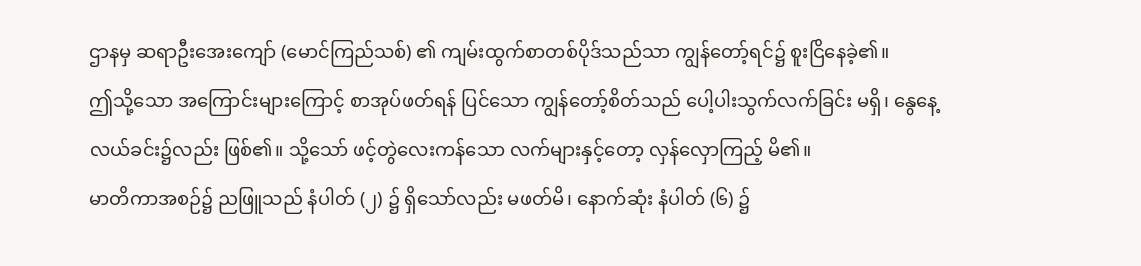ဌာနမှ ဆရာဦးအေးကျော် (မောင်ကြည်သစ်) ၏ ကျမ်းထွက်စာတစ်ပိုဒ်သည်သာ ကျွန်တော့်ရင်၌ စူးငြိနေခဲ့၏။
ဤသို့သော အကြောင်းများကြောင့် စာအုပ်ဖတ်ရန် ပြင်သော ကျွန်တော့်စိတ်သည် ပေါ့ပါးသွက်လက်ခြင်း မရှိ၊ နွေနေ့လယ်ခင်း၌လည်း ဖြစ်၏။ သို့သော် ဖင့်တွဲလေးကန်သော လက်များနှင့်တော့ လှန်လှောကြည့် မိ၏။
မာတိကာအစဉ်၌ ညဖြူသည် နံပါတ် (၂) ၌ ရှိသော်လည်း မဖတ်မိ၊ နောက်ဆုံး နံပါတ် (၆) ၌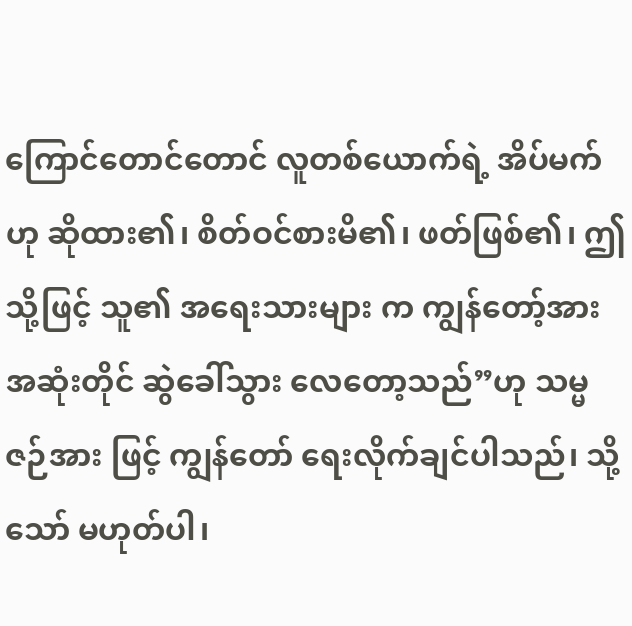ကြောင်တောင်တောင် လူတစ်ယောက်ရဲ့ အိပ်မက် ဟု ဆိုထား၏၊ စိတ်ဝင်စားမိ၏၊ ဖတ်ဖြစ်၏၊ ဤသို့ဖြင့် သူ၏ အရေးသားများ က ကျွန်တော့်အား အဆုံးတိုင် ဆွဲခေါ်သွား လေတော့သည်”ဟု သမ္မဇဉ်အား ဖြင့် ကျွန်တော် ရေးလိုက်ချင်ပါသည်၊ သို့သော် မဟုတ်ပါ၊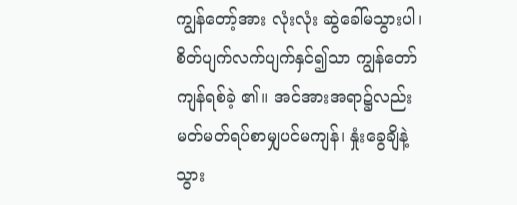ကျွန်တော့်အား လုံးလုံး ဆွဲခေါ်မသွားပါ၊ စိတ်ပျက်လက်ပျက်နှင်၍သာ ကျွန်တော် ကျန်ရစ်ခဲ့ ၏။ အင်အားအရာ၌လည်း မတ်မတ်ရပ်စာမျှပင်မကျန်၊ နှုံးခွေချိနဲ့သွား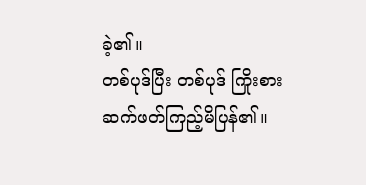ခဲ့၏။
တစ်ပုဒ်ပြီး တစ်ပုဒ် ကြိုးစား ဆက်ဖတ်ကြည့်မိပြန်၏။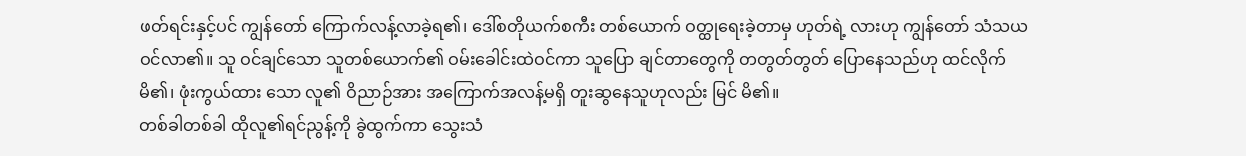ဖတ်ရင်းနှင့်ပင် ကျွန်တော် ကြောက်လန့်လာခဲ့ရ၏၊ ဒေါ်စတိုယက်စကီး တစ်ယောက် ဝတ္ထုရေးခဲ့တာမှ ဟုတ်ရဲ့ လားဟု ကျွန်တော် သံသယ ဝင်လာ၏။ သူ ဝင်ချင်သော သူတစ်ယောက်၏ ဝမ်းခေါင်းထဲဝင်ကာ သူပြော ချင်တာတွေကို တတွတ်တွတ် ပြောနေသည်ဟု ထင်လိုက်မိ၏၊ ဖုံးကွယ်ထား သော လူ၏ ဝိညာဉ်အား အကြောက်အလန့်မရှိ တူးဆွနေသူဟုလည်း မြင် မိ၏။
တစ်ခါတစ်ခါ ထိုလူ၏ရင်ညွန့်ကို ခွဲထွက်ကာ သွေးသံ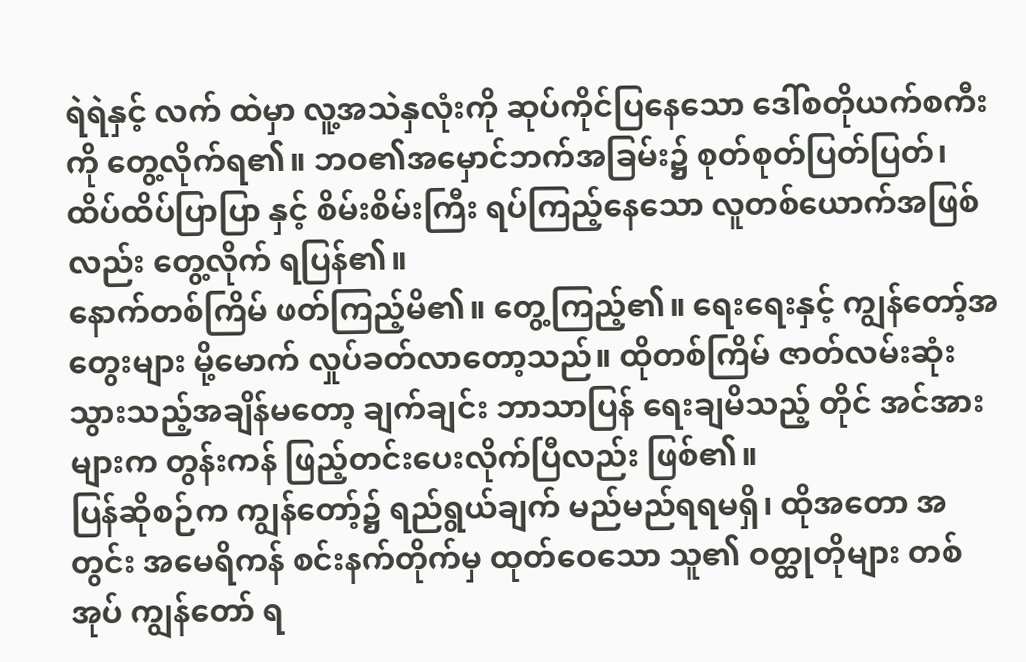ရဲရဲနှင့် လက် ထဲမှာ လူ့အသဲနှလုံးကို ဆုပ်ကိုင်ပြနေသော ဒေါ်စတိုယက်စကီးကို တွေ့လိုက်ရ၏။ ဘဝ၏အမှောင်ဘက်အခြမ်း၌ စုတ်စုတ်ပြတ်ပြတ်၊ ထိပ်ထိပ်ပြာပြာ နှင့် စိမ်းစိမ်းကြီး ရပ်ကြည့်နေသော လူတစ်ယောက်အဖြစ်လည်း တွေ့လိုက် ရပြန်၏။
နောက်တစ်ကြိမ် ဖတ်ကြည့်မိ၏။ တွေ့ကြည့်၏။ ရေးရေးနှင့် ကျွန်တော့်အတွေးများ မို့မောက် လှုပ်ခတ်လာတော့သည်။ ထိုတစ်ကြိမ် ဇာတ်လမ်းဆုံးသွားသည့်အချိန်မတော့ ချက်ချင်း ဘာသာပြန် ရေးချမိသည့် တိုင် အင်အားများက တွန်းကန် ဖြည့်တင်းပေးလိုက်ပြီလည်း ဖြစ်၏။
ပြန်ဆိုစဉ်က ကျွန်တော့်၌ ရည်ရွယ်ချက် မည်မည်ရရမရှိ၊ ထိုအတော အတွင်း အမေရိကန် စင်းနက်တိုက်မှ ထုတ်ဝေသော သူ၏ ဝတ္ထုတိုများ တစ်အုပ် ကျွန်တော် ရ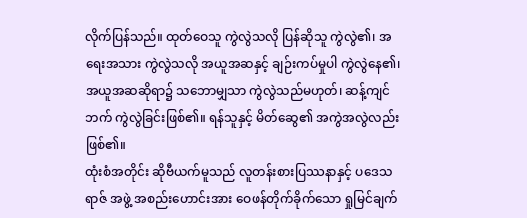လိုက်ပြန်သည်။ ထုတ်ဝေသူ ကွဲလွဲသလို ပြန်ဆိုသူ ကွဲလွဲ၏၊ အရေးအသား ကွဲလွဲသလို အယူအဆနှင့် ချဉ်းကပ်မှုပါ ကွဲလွဲနေ၏၊ အယူအဆဆိုရာ၌ သဘောမျှသာ ကွဲလွဲသည်မဟုတ်၊ ဆန့်ကျင်ဘက် ကွဲလွဲခြင်းဖြစ်၏။ ရန်သူနှင့် မိတ်ဆွေ၏ အကွဲအလွဲလည်း ဖြစ်၏။
ထုံးစံအတိုင်း ဆိုဗီယက်မူသည် လူတန်းစားပြဿနာနှင့် ပဒေသရာဇ် အဖွဲ့ အစည်းဟောင်းအား ဝေဖန်တိုက်ခိုက်သော ရှုမြင်ချက်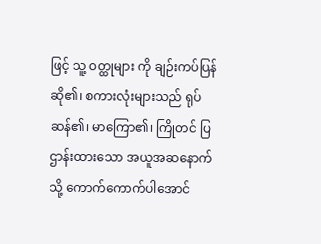ဖြင့် သူ့ ဝတ္ထုများ ကို ချဉ်းကပ်ပြန်ဆို၏၊ စကားလုံးများသည် ရုပ်ဆန်၏၊ မာကြော၏၊ ကြိုတင် ပြဌာန်းထားသော အယူအဆနောက်သို့ ကောက်ကောက်ပါအောင်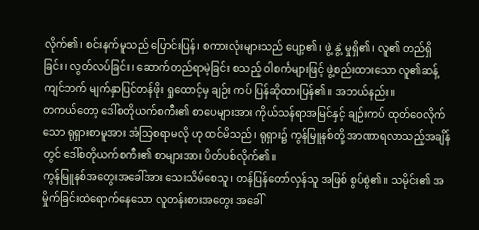လိုက်၏၊ စင်းနက်မူသည် ပြောင်းပြန်၊ စကားလုံးများသည် ပျော့၏၊ ဖွဲ့ နွဲ့ မှုရှိ၏၊ လူ၏ တည်ရှိခြင်း၊ လွတ်လပ်ခြင်း၊ ဆောက်တည်ရာမဲ့ခြင်း စသည့် ဝါစင်္ကများဖြင့် ဖွဲ့စည်းထားသော လူ၏ဆန့်ကျင်ဘက် မျက်နှာပြင်တန်ဖိုး ရှုထောင့်မှ ချဉ်း ကပ် ပြန်ဆိုထားပြန်၏။ အဘယ်နည်း။
တကယ်တော့ ဒေါ်စတိုယက်စကီး၏ စာပေများအား ကိုယ်သန်ရာအမြင်နှင့် ချဉ်းကပ် ထုတ်ဝေလိုက်သော ရုရှားစာမူအား အံသြစရာမလို ဟု ထင်မိသည်၊ ရုရှား၌ ကွန်မြူနစ်တို့ အာဏာရလာသည့်အချိန်တွင် ဒေါ်စတိုယက်စကီး၏ စာများအား ပိတ်ပစ်လိုက်၏။
ကွန်မြူနစ်အတွေးအခေါ်အား သေးသိမ်စေသူ၊ တန်ပြန်တော်လှန်သူ အဖြစ် စွပ်စွဲ၏။ သမိုင်း၏ အမှိုက်ခြင်းထဲရောက်နေသော လူတန်းစားအတွေး အခေါ်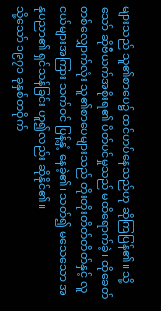များသည် သူ၏စာပေ၌ ထင်ဟပ်နေသည်ဟု ဆိုကြပြန်၏။ သို့သော် ဆိုဗီယက်အစိုးရ၏ ပိတ်ပင်မှုသည် မထိရောက်ခဲ့၊ ထိုခေတ်တစ်လျှောက်လုံး သူ၏စာပေများသည် တိုးတိုးတိတ်တိတ်နှင့် လူငယ်များအကြား သက်ဝင် ပြန့်နှံ့ နေခဲ့၏၊ သတ်၍ မသေသော အနုပညာ၏ ရှင်သန်ခြင်း ဟူ၍လည်း ဆိုနိုင်၏။
သို့သော် ၁၉၇၁ ခုနှစ်တဝိုက်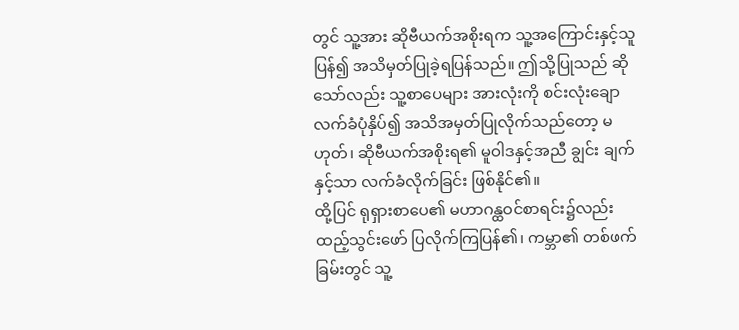တွင် သူ့အား ဆိုဗီယက်အစိုးရက သူ့အကြောင်းနှင့်သူ ပြန်၍ အသိမှတ်ပြုခဲ့ရပြန်သည်။ ဤသို့ပြုသည် ဆိုသော်လည်း သူ့စာပေများ အားလုံးကို စင်းလုံးချော လက်ခံပုံနှိပ်၍ အသိအမှတ်ပြုလိုက်သည်တော့ မဟုတ်၊ ဆိုဗီယက်အစိုးရ၏ မူဝါဒနှင့်အညီ ချွင်း ချက်နှင့်သာ လက်ခံလိုက်ခြင်း ဖြစ်နိုင်၏။
ထို့ပြင် ရုရှားစာပေ၏ မဟာဂန္ထဝင်စာရင်း၌လည်း ထည့်သွင်းဖော် ပြလိုက်ကြပြန်၏၊ ကမ္ဘာ၏ တစ်ဖက်ခြမ်းတွင် သူ့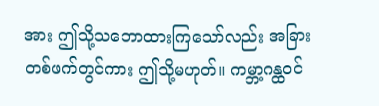အား ဤသို့သဘောထားကြသော်လည်း အခြားတစ်ဖက်တွင်ကား ဤသို့မဟုတ်။ ကမ္ဘာ့ဂန္ထဝင်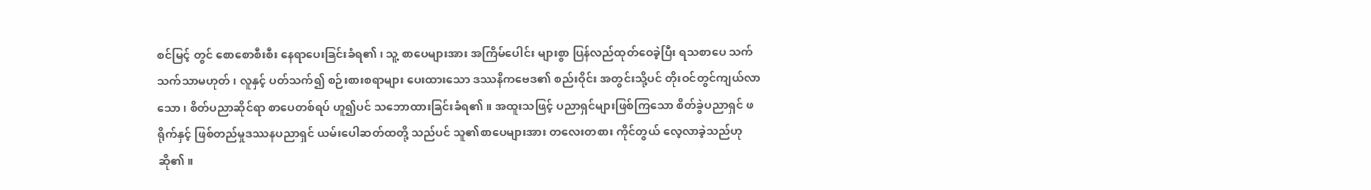စင်မြင့် တွင် စောစောစီးစီး နေရာပေးခြင်းခံရ၏၊ သူ့ စာပေများအား အကြိမ်ပေါင်း များစွာ ပြန်လည်ထုတ်ဝေခဲ့ပြီး ရသစာပေ သက်သက်သာမဟုတ်၊ လူနှင့် ပတ်သက်၍ စဉ်းစားစရာများ ပေးထားသော ဒဿနိကဗေဒ၏ စည်းဝိုင်း အတွင်းသို့ပင် တိုးဝင်တွင်ကျယ်လာသော၊ စိတ်ပညာဆိုင်ရာ စာပေတစ်ရပ် ဟူ၍ပင် သဘောထားခြင်းခံရ၏။ အထူးသဖြင့် ပညာရှင်များဖြစ်ကြသော စိတ်ခွဲပညာရှင် ဖရိုက်နှင့် ဖြစ်တည်မှုဒဿနပညာရှင် ယမ်းပေါဆတ်ထတို့ သည်ပင် သူ၏စာပေများအား တလေးတစား ကိုင်တွယ် လေ့လာခဲ့သည်ဟု ဆို၏။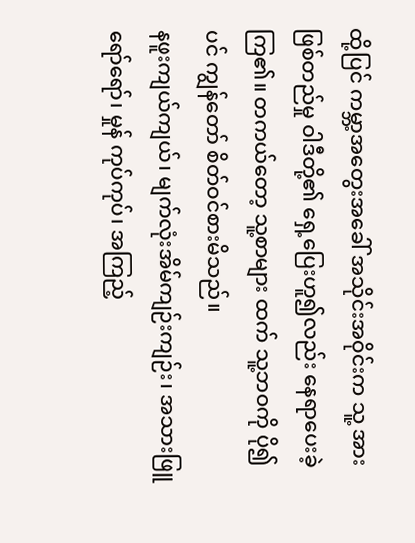ထို့ပြင် ကမ္ဘာ့အတွေးအခေါ် အသိုင်းအဝိုင်းက သူ့ အား ဖြစ်တည်မှု ဝါဒီတို့၏ ရှေ့ပြေးဟူ၍လည်း နေရာပေးခဲ့ကြ၏။ တကယ်တော့ သူ့စာများ ထက် သူ့ဘဝကို ပို၍ပင် ကျွန်တော် စိတ်ဝင်စားမိသည်။
နဖူးကျယ်ကျယ်၊ မျက်လုံးအိမ်ကျဉ်းကျဉ်း၊ အသားဖြူရော်ရော်၊ မှုန် ကုပ်ကုပ်၊ အကြည့်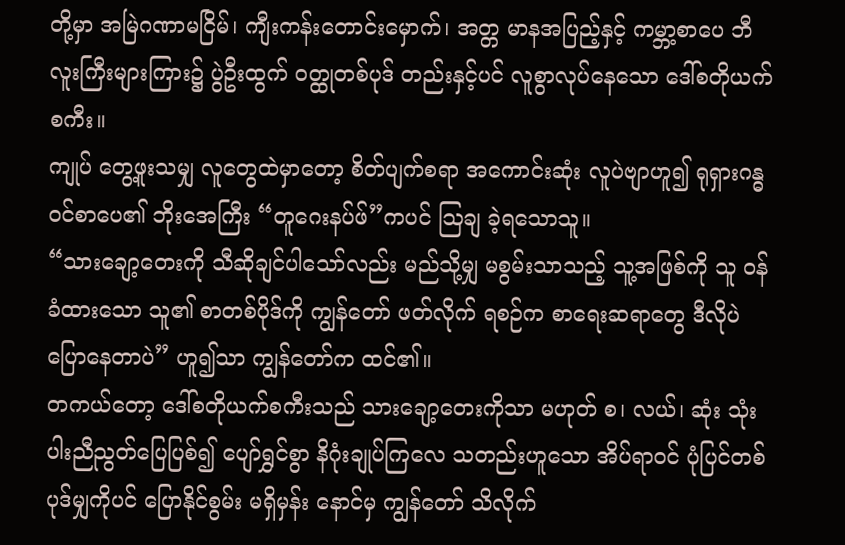တို့မှာ အမြဲဂဏာမငြိမ်၊ ကျီးကန်းတောင်းမှောက်၊ အတ္တ မာနအပြည့်နှင့် ကမ္ဘာ့စာပေ ဘီလူးကြီးများကြား၌ ပွဲဦးထွက် ဝတ္ထုတစ်ပုဒ် တည်းနှင့်ပင် လူစွာလုပ်နေသော ဒေါ်စတိုယက်စကီး။
ကျုပ် တွေ့ဖူးသမျှ လူတွေထဲမှာတော့ စိတ်ပျက်စရာ အကောင်းဆုံး လူပဲဗျာဟူ၍ ရုရှားဂန္ဓဝင်စာပေ၏ ဘိုးအေကြီး “တူဂေးနပ်ဖ်”ကပင် သြချ ခဲ့ရသောသူ။
“သားချော့တေးကို သီဆိုချင်ပါသော်လည်း မည်သို့မျှ မစွမ်းသာသည့် သူ့အဖြစ်ကို သူ ဝန်ခံထားသော သူ၏ စာတစ်ပိုဒ်ကို ကျွန်တော် ဖတ်လိုက် ရစဉ်က စာရေးဆရာတွေ ဒီလိုပဲ ပြောနေတာပဲ” ဟူ၍သာ ကျွန်တော်က ထင်၏။
တကယ်တော့ ဒေါ်စတိုယက်စကီးသည် သားချော့တေးကိုသာ မဟုတ် စ၊ လယ်၊ ဆုံး သုံးပါးညီညွတ်ပြေပြစ်၍ ပျော်ရွှင်စွာ နိဂုံးချုပ်ကြလေ သတည်းဟူသော အိပ်ရာဝင် ပုံပြင်တစ်ပုဒ်မျှကိုပင် ပြောနိုင်စွမ်း မရှိမှန်း နောင်မှ ကျွန်တော် သိလိုက်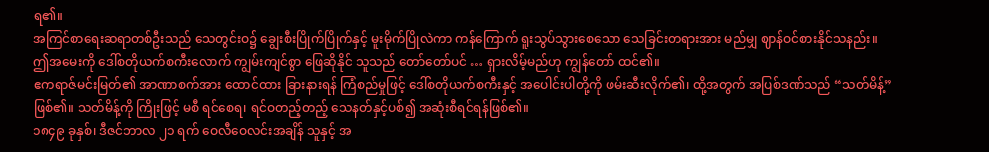ရ၏။
အကြင်စာရေးဆရာတစ်ဦးသည် သေတွင်းဝ၌ ချွေးစီးပြိုက်ပြိုက်နှင့် မူးမိုက်ပြိုလဲကာ ကန်ကြောက် ရူးသွပ်သွားစေသော သေခြင်းတရားအား မည်မျှ ဈာန်ဝင်စားနိုင်သနည်း။
ဤအမေးကို ဒေါ်စတိုယက်စကီးလောက် ကျွမ်းကျင်စွာ ဖြေဆိုနိုင် သူသည် တော်တော်ပင် … ရှားလိမ့်မည်ဟု ကျွန်တော် ထင်၏။
ဧကရာဇ်မင်းမြတ်၏ အာဏာစက်အား ထောင်ထား ခြားနားရန် ကြံစည်မှုဖြင့် ဒေါ်စတိုယက်စကီးနှင့် အပေါင်းပါတို့ကို ဖမ်းဆီးလိုက်၏၊ ထို့အတွက် အပြစ်ဒဏ်သည် “သတ်မိန့်” ဖြစ်၏။ သတ်မိန့်ကို ကြိုးဖြင့် မစီ ရင်စေရ၊ ရင်ဝတည့်တည့် သေနတ်နှင့်ပစ်၍ အဆုံးစီရင်ရန်ဖြစ်၏။
၁၈၄၉ ခုနှစ်၊ ဒီဇင်ဘာလ ၂၁ ရက် ဝေလီဝေလင်းအချိန် သူနှင့် အ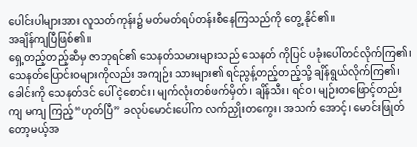ပေါင်းပါများအား လူသတ်ကုန်း၌ မတ်မတ်ရပ်တန်းစီနေကြသည်ကို တွေ့ နိုင်၏။
အချိန်ကျပြီဖြစ်၏။
ရှေ့တည့်တည့်ဆီမှ ဇာဘုရင်၏ သေနတ်သမားများသည် သေနတ် ကိုပြင် ပခုံးပေါ်တင်လိုက်ကြ၏၊ သေနတ်ပြောင်းဝများကိုလည်း အကျဉ်း သားများ၏ ရင်ညွန့်တည့်တည့်သို့ ချိန်ရွယ်လိုက်ကြ၏၊ ခေါင်းကို သေနတ်ဒင် ပေါ် ငဲ့စောင်း၊ မျက်လုံးတစ်ဖက်မှိတ်၊ ချိန်သီး၊ ရင်ဝ၊ မျဉ်းတဖြောင့်တည်း ကျ မကျ ကြည့်“ဟုတ်ပြီ” ခလုပ်မောင်းပေါ်က လက်ညှိုးတကွေး၊ အသက် အောင့်၊ မောင်းဖြုတ်တော့မယ့်အ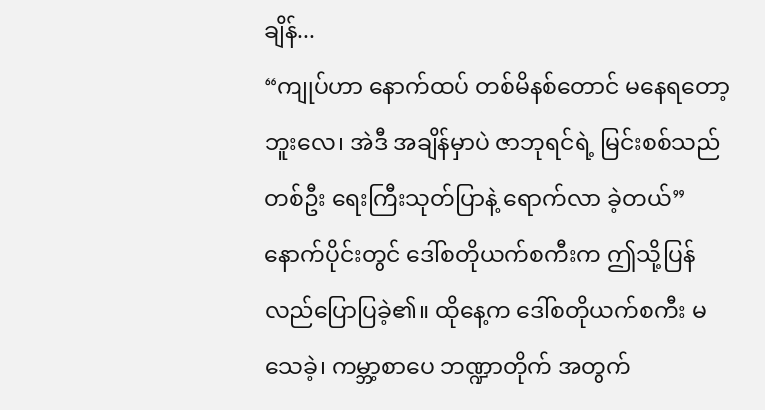ချိန်...
“ကျုပ်ဟာ နောက်ထပ် တစ်မိနစ်တောင် မနေရတော့ဘူးလေ၊ အဲဒီ အချိန်မှာပဲ ဇာဘုရင်ရဲ့ မြင်းစစ်သည်တစ်ဦး ရေးကြီးသုတ်ပြာနဲ့ ရောက်လာ ခဲ့တယ်”
နောက်ပိုင်းတွင် ဒေါ်စတိုယက်စကီးက ဤသို့ပြန်လည်ပြောပြခဲ့၏။ ထိုနေ့က ဒေါ်စတိုယက်စကီး မသေခဲ့၊ ကမ္ဘာ့စာပေ ဘဏ္ဍာတိုက် အတွက်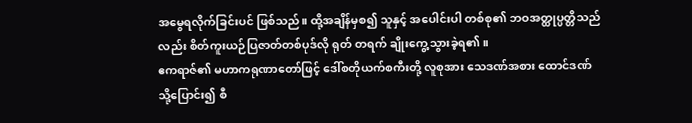အမွေရလိုက်ခြင်းပင် ဖြစ်သည်။ ထို့အချိန်မှစ၍ သူနှင့် အပေါင်းပါ တစ်စု၏ ဘဝအတ္ထုပ္ပတ္တိသည်လည်း စိတ်ကူးယဉ်ပြဇာတ်တစ်ပုဒ်လို ရုတ် တရက် ချိုးကွေ့သွားခဲ့ရ၏။
ဧကရာဇ်၏ မဟာကရုဏာတော်ဖြင့် ဒေါ်စတိုယက်စကီးတို့ လူစုအား သေဒဏ်အစား ထောင်ဒဏ်သို့ပြောင်း၍ စီ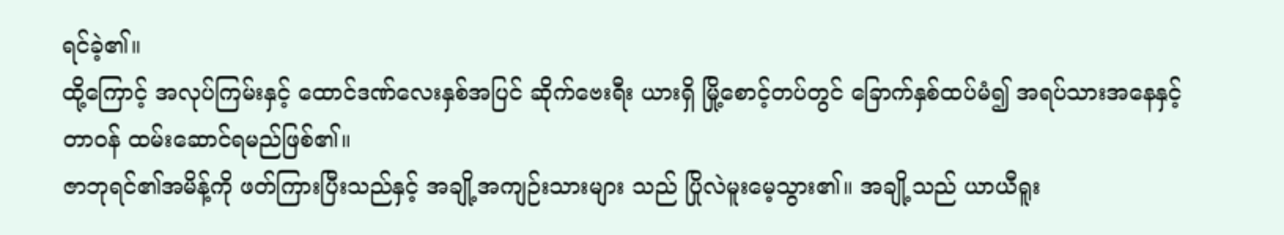ရင်ခဲ့၏။
ထို့ကြောင့် အလုပ်ကြမ်းနှင့် ထောင်ဒဏ်လေးနှစ်အပြင် ဆိုက်ဗေးရီး ယားရှိ မြို့စောင့်တပ်တွင် ခြောက်နှစ်ထပ်မံ၍ အရပ်သားအနေနှင့် တာဝန် ထမ်းဆောင်ရမည်ဖြစ်၏။
ဇာဘုရင်၏အမိန့်ကို ဖတ်ကြားပြီးသည်နှင့် အချို့အကျဉ်းသားများ သည် ပြိုလဲမူးမေ့သွား၏။ အချို့သည် ယာယီရူး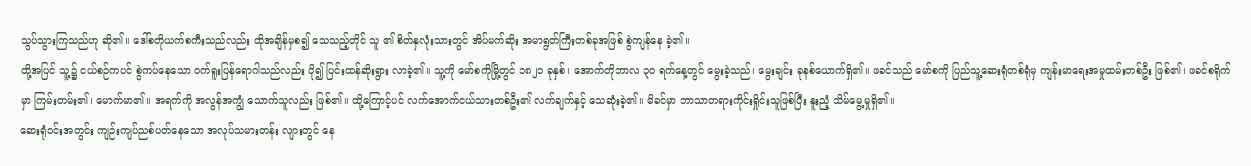သွပ်သွားကြသည်ဟု ဆို၏။ ဒေါ်စတိုယက်စကီးသည်လည်း ထိုအချိန်မှစ၍ သေသည့်တိုင် သူ ၏ စိတ်နှလုံးသားတွင် အိပ်မက်ဆိုး အမာရွတ်ကြီးတစ်ခုအဖြစ် စွဲကျန်နေ ခဲ့၏။
ထို့အပြင် သူ့၌ ငယ်စဉ်ကပင် စွဲကပ်နေသော ဝက်ရူးပြန်ရောဂါသည်လည်း ပို၍ ပြင်းထန်ဆိုးရွား လာခဲ့၏။ သူ့ကို မော်စကိုမြို့တွင် ၁၈၂၁ ခုနှစ်၊ အောက်တိုဘာလ ၃ဝ ရက်နေ့တွင် မွေးခဲ့သည်၊ မွေးချင်း ခုနစ်ယောက်ရှိ၏။ ဖခင်သည် မော်စကို ပြည်သူ့ဆေးရုံတစ်ရုံမှ ကျန်းမာရေးအမှုထမ်းတစ်ဦး ဖြစ်၏၊ ဖခင်စရိုက်မှာ ကြမ်းတမ်း၏၊ မောက်မာ၏။ အရက်ကို အလွန်အကျွံ သောက်သူလည်း ဖြစ်၏။ ထို့ကြောင့်ပင် လက်အောက်ငယ်သားတစ်ဦး၏ လက်ချက်နှင့် သေဆုံးခဲ့၏။ မိခင်မှာ ဘာသာတရားကိုင်းရှိုင်းသူဖြစ်ပြီး နူးညံ့ သိမ်မွေ့မှုရှိ၏။
ဆေးရုံဝင်းအတွင်း ကျဉ်းကျပ်ညစ်ပတ်နေသော အလုပ်သမားတန်း လျားတွင် နေ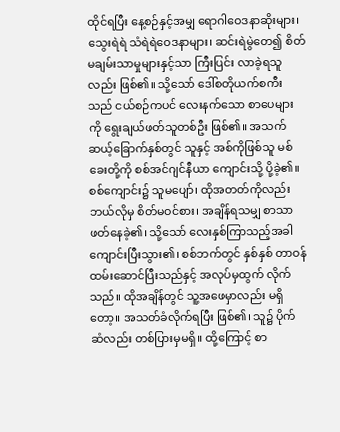ထိုင်ရပြီး နေ့စဉ်နှင့်အမျှ ရောဂါဝေဒနာဆိုးများ၊ သွေးရဲရဲ သံရဲရဲဝေဒနာများ၊ ဆင်းရဲမွဲတေ၍ စိတ်မချမ်းသာမှုများနှင့်သာ ကြီးပြင်း လာခဲ့ရသူလည်း ဖြစ်၏။ သို့သော် ဒေါ်စတိုယက်စကီးသည် ငယ်စဉ်ကပင် လေးနက်သော စာပေများကို ရွေးချယ်ဖတ်သူတစ်ဦး ဖြစ်၏။ အသက် ဆယ့်ခြောက်နှစ်တွင် သူနှင့် အစ်ကိုဖြစ်သူ မစ်ခေးတို့ကို စစ်အင်ဂျင်နီယာ ကျောင်းသို့ ပို့ခဲ့၏။
စစ်ကျောင်း၌ သူမပျော်၊ ထိုအတတ်ကိုလည်း ဘယ်လိုမှ စိတ်မဝင်စား၊ အချိန်ရသမျှ စာသာဖတ်နေခဲ့၏၊ သို့သော် လေးနှစ်ကြာသည့်အခါ ကျောင်းပြီးသွား၏၊ စစ်ဘက်တွင် နှစ်နှစ် တာဝန်ထမ်းဆောင်ပြီးသည်နှင့် အလုပ်မှထွက် လိုက်သည်။ ထိုအချိန်တွင် သူ့အဖေမှာလည်း မရှိတော့။ အသတ်ခံလိုက်ရပြီး ဖြစ်၏၊ သူ၌ ပိုက်ဆံလည်း တစ်ပြားမှမရှိ။ ထို့ကြောင့် စာ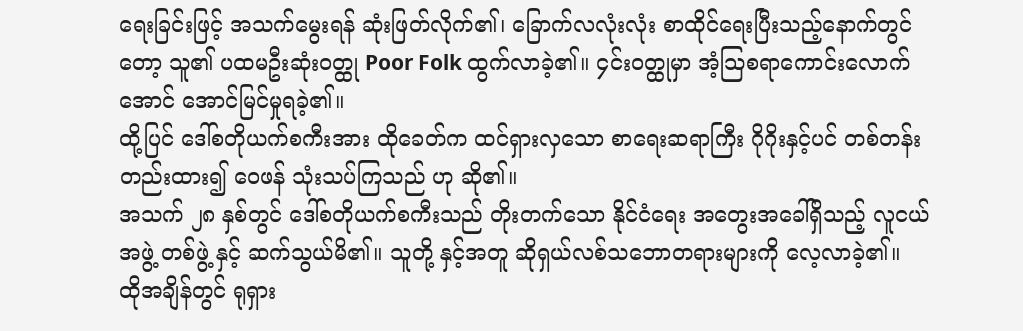ရေးခြင်းဖြင့် အသက်မွေးရန် ဆုံးဖြတ်လိုက်၏၊ ခြောက်လလုံးလုံး စာထိုင်ရေးပြီးသည့်နောက်တွင် တော့ သူ၏ ပထမဦးဆုံးဝတ္ထု Poor Folk ထွက်လာခဲ့၏။ ၄င်းဝတ္ထုမှာ အံ့သြစရာကောင်းလောက်အောင် အောင်မြင်မှုရခဲ့၏။
ထို့ပြင် ဒေါ်စတိုယက်စကီးအား ထိုခေတ်က ထင်ရှားလှသော စာရေးဆရာကြီး ဂိုဂိုးနှင့်ပင် တစ်တန်းတည်းထား၍ ဝေဖန် သုံးသပ်ကြသည် ဟု ဆို၏။
အသက် ၂၈ နှစ်တွင် ဒေါ်စတိုယက်စကီးသည် တိုးတက်သော နိုင်ငံရေး အတွေးအခေါ်ရှိသည့် လူငယ်အဖွဲ့ တစ်ဖွဲ့ နှင့် ဆက်သွယ်မိ၏။ သူတို့ နှင့်အတူ ဆိုရှယ်လစ်သဘောတရားများကို လေ့လာခဲ့၏။
ထိုအချိန်တွင် ရုရှား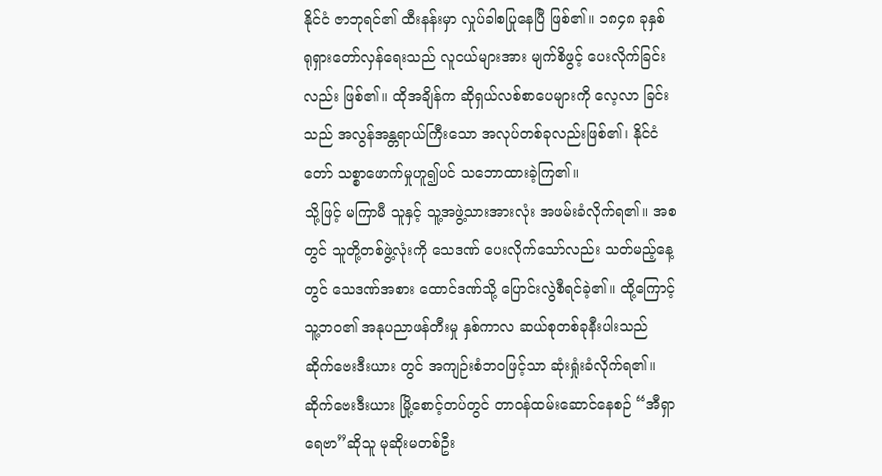နိုင်ငံ ဇာဘုရင်၏ ထီးနန်းမှာ လှုပ်ခါစပြုနေပြီ ဖြစ်၏။ ၁၈၄၈ ခုနှစ် ရုရှားတော်လှန်ရေးသည် လူငယ်များအား မျက်စိဖွင့် ပေးလိုက်ခြင်းလည်း ဖြစ်၏။ ထိုအချိန်က ဆိုရှယ်လစ်စာပေများကို လေ့လာ ခြင်းသည် အလွန်အန္တရာယ်ကြီးသော အလုပ်တစ်ခုလည်းဖြစ်၏၊ နိုင်ငံတော် သစ္စာဖောက်မှုဟူ၍ပင် သဘောထားခဲ့ကြ၏။
သို့ဖြင့် မကြာမီ သူနှင့် သူ့အဖွဲ့သားအားလုံး အဖမ်းခံလိုက်ရ၏။ အစတွင် သူတို့တစ်ဖွဲ့လုံးကို သေဒဏ် ပေးလိုက်သော်လည်း သတ်မည့်နေ့ တွင် သေဒဏ်အစား ထောင်ဒဏ်သို့ ပြောင်းလွဲစီရင်ခဲ့၏။ ထို့ကြောင့် သူ့ဘဝ၏ အနုပညာဖန်တီးမှု နှစ်ကာလ ဆယ်စုတစ်ခုနီးပါးသည် ဆိုက်ဗေးဒီးယား တွင် အကျဉ်းစံဘဝဖြင့်သာ ဆုံးရှုံးခံလိုက်ရ၏။
ဆိုက်ဗေးဒီးယား မြို့စောင့်တပ်တွင် တာဝန်ထမ်းဆောင်နေစဉ် “အီရှာရေဗာ”ဆိုသူ မုဆိုးမတစ်ဦး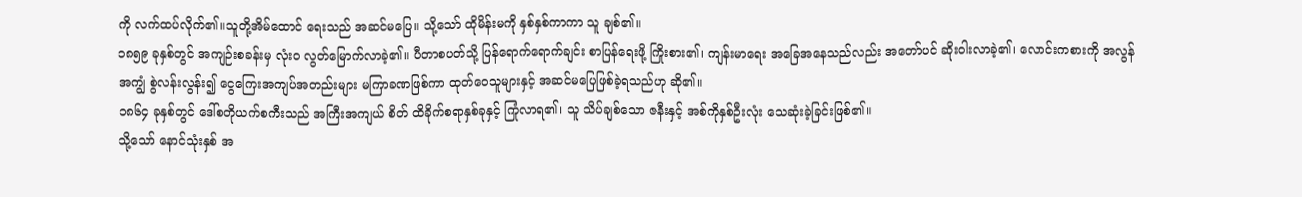ကို လက်ထပ်လိုက်၏။သူတို့အိမ်ထောင် ရေးသည် အဆင်မပြေ။ သို့သော် ထိုမိန်းမကို နှစ်နှစ်ကာကာ သူ ချစ်၏။
၁၈၅၉ ခုနှစ်တွင် အကျဉ်းစခန်းမှ လုံးဝ လွတ်မြောက်လာခဲ့၏။ ပီတာစပတ်သို့ ပြန်ရောက်ရောက်ချင်း စာပြန်ရေးဖို့ ကြိုးစား၏၊ ကျန်းမာရေး အခြေအနေသည်လည်း အတော်ပင် ဆိုးဝါးလာခဲ့၏၊ လောင်းကစားကို အလွန်အကျွံ စွဲလန်းလွန်း၍ ငွေကြေးအကျပ်အတည်းများ မကြာခဏဖြစ်ကာ ထုတ်ဝေသူများနှင့် အဆင်မပြေဖြစ်ခဲ့ရသည်ဟု ဆို၏။
၁၈၆၄ ခုနှစ်တွင် ဒေါ်စတိုယက်စကီးသည် အကြီးအကျယ် စိတ် ထိခိုက်စရာနှစ်ခုနှင့် ကြုံလာရ၏၊ သူ သိပ်ချစ်သော ဇနီးနှင့် အစ်ကိုနှစ်ဦးလုံး သေဆုံးခဲ့ခြင်းဖြစ်၏။
သို့သော် နောင်သုံးနှစ် အ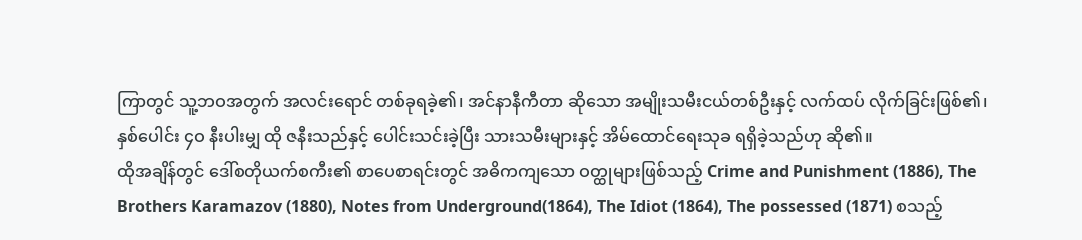ကြာတွင် သူ့ဘဝအတွက် အလင်းရောင် တစ်ခုရခဲ့၏၊ အင်နာနီကီတာ ဆိုသော အမျိုးသမီးငယ်တစ်ဦးနှင့် လက်ထပ် လိုက်ခြင်းဖြစ်၏၊ နှစ်ပေါင်း ၄ဝ နီးပါးမျှ ထို ဇနီးသည်နှင့် ပေါင်းသင်းခဲ့ပြီး သားသမီးများနှင့် အိမ်ထောင်ရေးသုခ ရရှိခဲ့သည်ဟု ဆို၏။
ထိုအချိန်တွင် ဒေါ်စတိုယက်စကီး၏ စာပေစာရင်းတွင် အဓိကကျသော ဝတ္ထုများဖြစ်သည့် Crime and Punishment (1886), The Brothers Karamazov (1880), Notes from Underground(1864), The Idiot (1864), The possessed (1871) စသည့်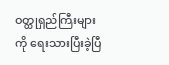ဝတ္ထုရှည်ကြီးများကို ရေးသားပြီးခဲ့ပြီ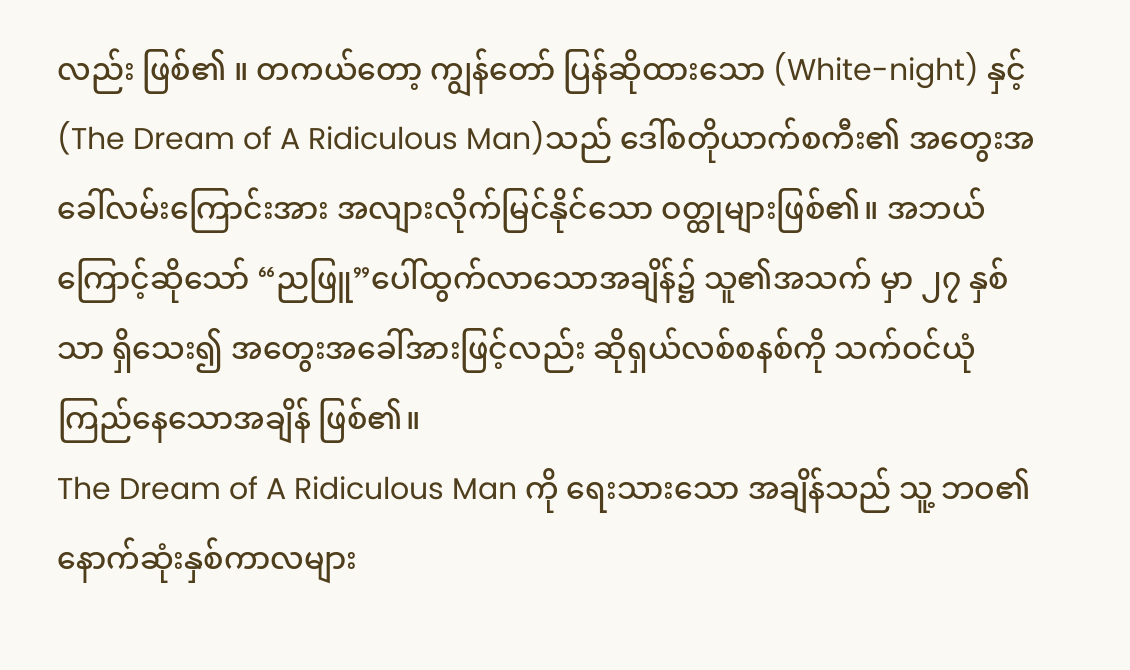လည်း ဖြစ်၏ ။ တကယ်တော့ ကျွန်တော် ပြန်ဆိုထားသော (White-night) နှင့် (The Dream of A Ridiculous Man)သည် ဒေါ်စတိုယာက်စကီး၏ အတွေးအခေါ်လမ်းကြောင်းအား အလျားလိုက်မြင်နိုင်သော ဝတ္ထုများဖြစ်၏။ အဘယ်ကြောင့်ဆိုသော် “ညဖြူ”ပေါ်ထွက်လာသောအချိန်၌ သူ၏အသက် မှာ ၂၇ နှစ်သာ ရှိသေး၍ အတွေးအခေါ်အားဖြင့်လည်း ဆိုရှယ်လစ်စနစ်ကို သက်ဝင်ယုံကြည်နေသောအချိန် ဖြစ်၏။
The Dream of A Ridiculous Man ကို ရေးသားသော အချိန်သည် သူ့ ဘဝ၏ နောက်ဆုံးနှစ်ကာလများ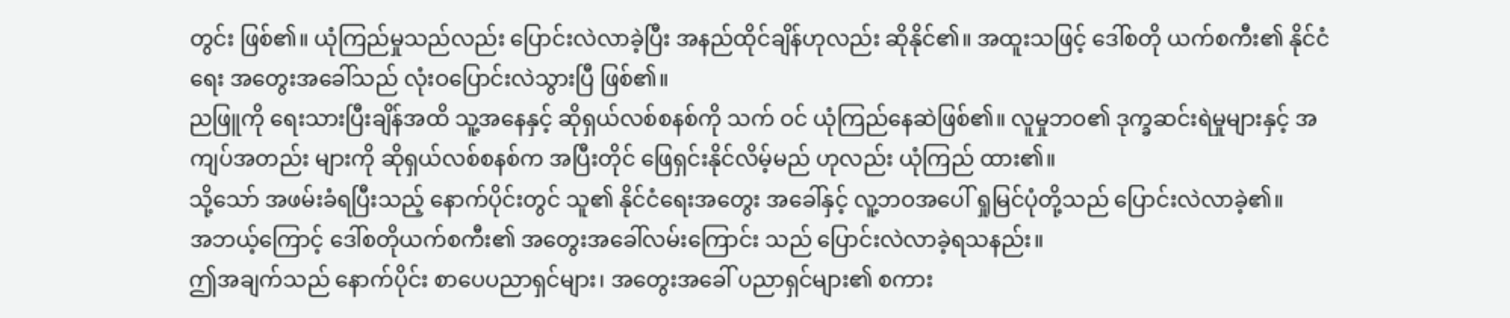တွင်း ဖြစ်၏။ ယုံကြည်မှုသည်လည်း ပြောင်းလဲလာခဲ့ပြီး အနည်ထိုင်ချိန်ဟုလည်း ဆိုနိုင်၏။ အထူးသဖြင့် ဒေါ်စတို ယက်စကီး၏ နိုင်ငံရေး အတွေးအခေါ်သည် လုံးဝပြောင်းလဲသွားပြီ ဖြစ်၏။
ညဖြူကို ရေးသားပြီးချိန်အထိ သူ့အနေနှင့် ဆိုရှယ်လစ်စနစ်ကို သက် ဝင် ယုံကြည်နေဆဲဖြစ်၏။ လူမှုဘဝ၏ ဒုက္ခဆင်းရဲမှုများနှင့် အကျပ်အတည်း များကို ဆိုရှယ်လစ်စနစ်က အပြီးတိုင် ဖြေရှင်းနိုင်လိမ့်မည် ဟုလည်း ယုံကြည် ထား၏။
သို့သော် အဖမ်းခံရပြီးသည့် နောက်ပိုင်းတွင် သူ၏ နိုင်ငံရေးအတွေး အခေါ်နှင့် လူ့ဘဝအပေါ် ရှုမြင်ပုံတို့သည် ပြောင်းလဲလာခဲ့၏။
အဘယ့်ကြောင့် ဒေါ်စတိုယက်စကီး၏ အတွေးအခေါ်လမ်းကြောင်း သည် ပြောင်းလဲလာခဲ့ရသနည်း။
ဤအချက်သည် နောက်ပိုင်း စာပေပညာရှင်များ၊ အတွေးအခေါ် ပညာရှင်များ၏ စကား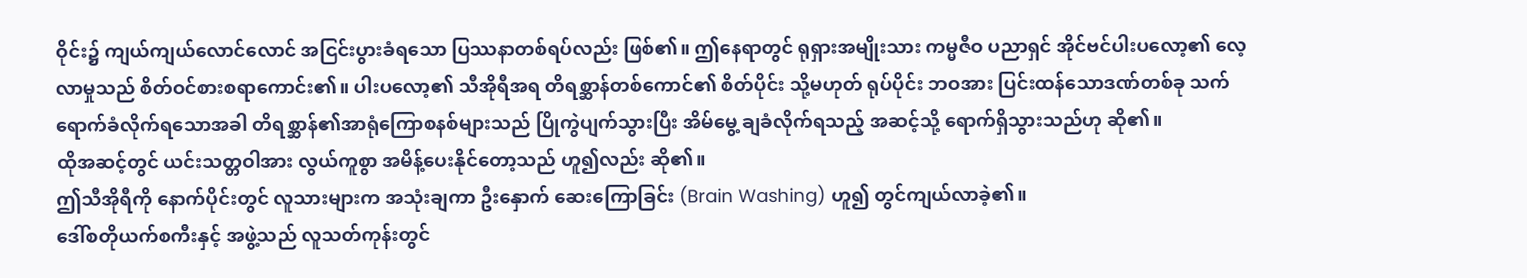ဝိုင်း၌ ကျယ်ကျယ်လောင်လောင် အငြင်းပွားခံရသော ပြဿနာတစ်ရပ်လည်း ဖြစ်၏။ ဤနေရာတွင် ရုရှားအမျိုးသား ကမ္မဇီဝ ပညာရှင် အိုင်ဗင်ပါးပလော့၏ လေ့လာမှုသည် စိတ်ဝင်စားစရာကောင်း၏။ ပါးပလော့၏ သီအိုရီအရ တိရစ္ဆာန်တစ်ကောင်၏ စိတ်ပိုင်း သို့မဟုတ် ရုပ်ပိုင်း ဘဝအား ပြင်းထန်သောဒဏ်တစ်ခု သက်ရောက်ခံလိုက်ရသောအခါ တိရစ္ဆာန်၏အာရုံကြောစနစ်များသည် ပြိုကွဲပျက်သွားပြီး အိမ်မွေ့ ချခံလိုက်ရသည့် အဆင့်သို့ ရောက်ရှိသွားသည်ဟု ဆို၏။
ထိုအဆင့်တွင် ယင်းသတ္တဝါအား လွယ်ကူစွာ အမိန့်ပေးနိုင်တော့သည် ဟူ၍လည်း ဆို၏။
ဤသီအိုရီကို နောက်ပိုင်းတွင် လူသားများက အသုံးချကာ ဦးနှောက် ဆေးကြောခြင်း (Brain Washing) ဟူ၍ တွင်ကျယ်လာခဲ့၏။
ဒေါ်စတိုယက်စကီးနှင့် အဖွဲ့သည် လူသတ်ကုန်းတွင်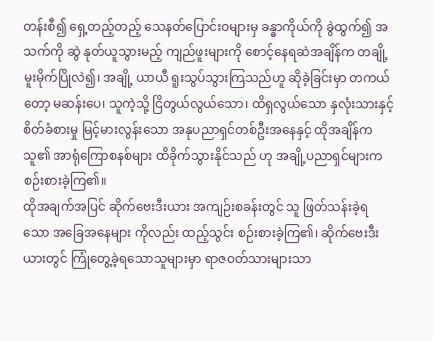တန်းစီ၍ ရှေ့တည့်တည့် သေနတ်ပြောင်းဝများမှ ခန္ဓာကိုယ်ကို ခွဲထွက်၍ အသက်ကို ဆွဲ နုတ်ယူသွားမည့် ကျည်ဖူးများကို စောင့်နေရဆဲအချိန်က တချို့ မူးမိုက်ပြိုလဲ၍၊ အချို့ ယာယီ ရူးသွပ်သွားကြသည်ဟူ ဆိုခဲ့ခြင်းမှာ တကယ်တော့ မဆန်းပေ၊ သူကဲ့သို့ ငြိတွယ်လွယ်သော၊ ထိရှလွယ်သော နှလုံးသားနှင့် စိတ်ခံစားမှု မြင့်မားလွန်းသော အနုပညာရှင်တစ်ဦးအနေနှင့် ထိုအချိန်က သူ၏ အာရုံကြောစနစ်များ ထိခိုက်သွားနိုင်သည် ဟု အချို့ပညာရှင်များက စဉ်းစားခဲ့ကြ၏။
ထိုအချက်အပြင် ဆိုက်ဗေးဒီးယား အကျဉ်းစခန်းတွင် သူ ဖြတ်သန်းခဲ့ရသော အခြေအနေများ ကိုလည်း ထည့်သွင်း စဉ်းစားခဲ့ကြ၏၊ ဆိုက်ဗေးဒီးယားတွင် ကြုံတွေ့ခဲ့ရသောသူများမှာ ရာဇဝတ်သားများသာ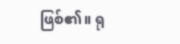ဖြစ်၏။ ရု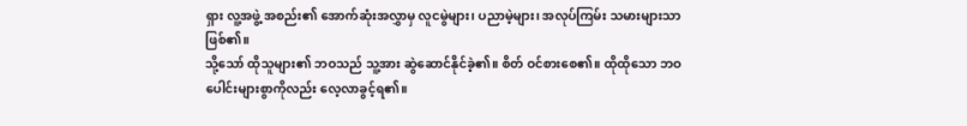ရှား လူ့အဖွဲ့ အစည်း၏ အောက်ဆုံးအလွှာမှ လူငမွဲများ၊ ပညာမဲ့များ၊ အလုပ်ကြမ်း သမားများသာ ဖြစ်၏။
သို့သော် ထိုသူများ၏ ဘဝသည် သူ့အား ဆွဲဆောင်နိုင်ခဲ့၏။ စိတ် ဝင်စားစေ၏။ ထိုထိုသော ဘဝပေါင်းများစွာကိုလည်း လေ့လာခွင့်ရ၏။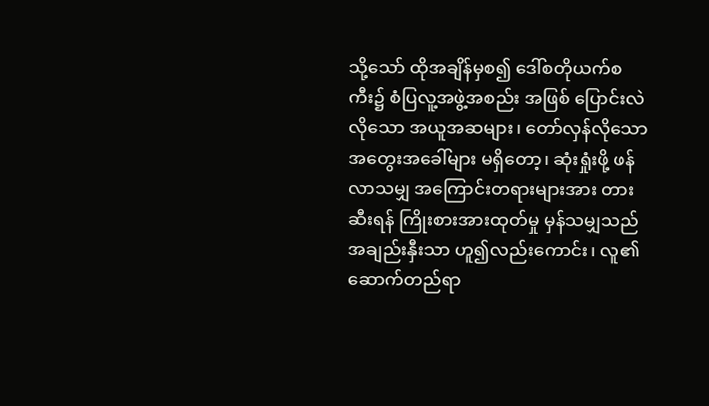သို့သော် ထိုအချိန်မှစ၍ ဒေါ်စတိုယက်စကီး၌ စံပြလူ့အဖွဲ့အစည်း အဖြစ် ပြောင်းလဲလိုသော အယူအဆများ၊ တော်လှန်လိုသော အတွေးအခေါ်များ မရှိတော့၊ ဆုံးရှုံးဖို့ ဖန်လာသမျှ အကြောင်းတရားများအား တားဆီးရန် ကြိုးစားအားထုတ်မှု မှန်သမျှသည် အချည်းနှီးသာ ဟူ၍လည်းကောင်း၊ လူ၏ ဆောက်တည်ရာ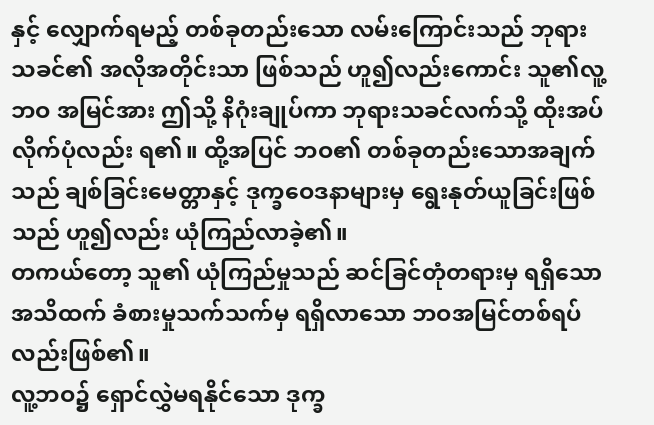နှင့် လျှောက်ရမည့် တစ်ခုတည်းသော လမ်းကြောင်းသည် ဘုရားသခင်၏ အလိုအတိုင်းသာ ဖြစ်သည် ဟူ၍လည်းကောင်း သူ၏လူ့ဘဝ အမြင်အား ဤသို့ နိဂုံးချုပ်ကာ ဘုရားသခင်လက်သို့ ထိုးအပ်လိုက်ပုံလည်း ရ၏။ ထို့အပြင် ဘဝ၏ တစ်ခုတည်းသောအချက်သည် ချစ်ခြင်းမေတ္တာနှင့် ဒုက္ခဝေဒနာများမှ ရွေးနုတ်ယူခြင်းဖြစ်သည် ဟူ၍လည်း ယုံကြည်လာခဲ့၏။
တကယ်တော့ သူ၏ ယုံကြည်မှုသည် ဆင်ခြင်တုံတရားမှ ရရှိသော အသိထက် ခံစားမှုသက်သက်မှ ရရှိလာသော ဘဝအမြင်တစ်ရပ်လည်းဖြစ်၏။
လူ့ဘဝ၌ ရှောင်လွှဲမရနိုင်သော ဒုက္ခ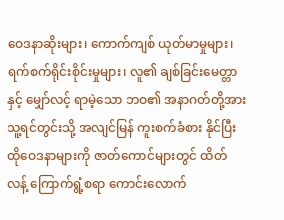ဝေဒနာဆိုးများ၊ ကောက်ကျစ် ယုတ်မာမှုများ၊ ရက်စက်ရိုင်းစိုင်းမှုများ၊ လူ၏ ချစ်ခြင်းမေတ္တာနှင့် မျှော်လင့် ရာမဲ့သော ဘဝ၏ အနာဂတ်တို့အား သူ့ရင်တွင်းသို့ အလျင်မြန် ကူးစက်ခံစား နိုင်ပြီး ထိုဝေဒနာများကို ဇာတ်ကောင်များတွင် ထိတ်လန့် ကြောက်ရွံ့စရာ ကောင်းလောက်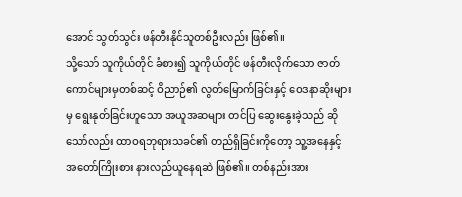အောင် သွတ်သွင်း ဖန်တီးနိုင်သူတစ်ဦးလည်း ဖြစ်၏။
သို့သော် သူကိုယ်တိုင် ခံစား၍ သူကိုယ်တိုင် ဖန်တီးလိုက်သော ဇာတ်ကောင်များမှတစ်ဆင့် ဝိညာဉ်၏ လွတ်မြောက်ခြင်းနှင့် ဝေဒနာဆိုးများမှ ရွေးနုတ်ခြင်းဟူသော အယူအဆများ တင်ပြ ဆွေးနွေးခဲ့သည် ဆိုသော်လည်း ထာဝရဘုရားသခင်၏ တည်ရှိခြင်းကိုတော့ သူ့အနေနှင့် အတော်ကြိုးစား နားလည်ယူနေရဆဲ ဖြစ်၏။ တစ်နည်းအား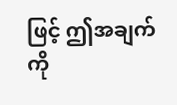ဖြင့် ဤအချက်ကို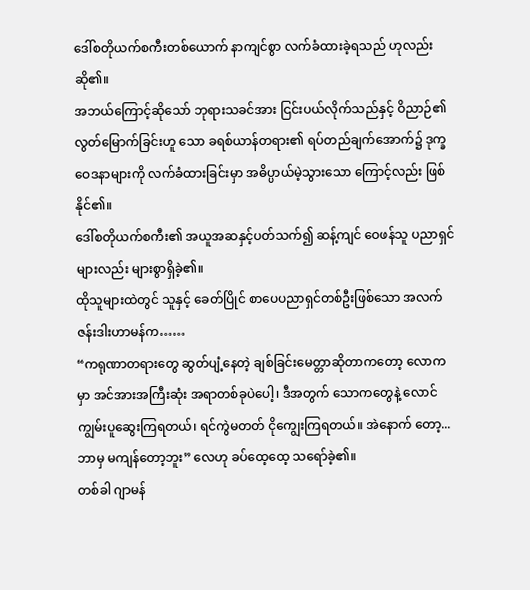ဒေါ်စတိုယက်စကီးတစ်ယောက် နာကျင်စွာ လက်ခံထားခဲ့ရသည် ဟုလည်း ဆို၏။
အဘယ်ကြောင့်ဆိုသော် ဘုရားသခင်အား ငြင်းပယ်လိုက်သည်နှင့် ဝိညာဉ်၏ လွတ်မြောက်ခြင်းဟူ သော ခရစ်ယာန်တရား၏ ရပ်တည်ချက်အောက်၌ ဒုက္ခဝေဒနာများကို လက်ခံထားခြင်းမှာ အဓိပ္ပာယ်မဲ့သွားသော ကြောင့်လည်း ဖြစ်နိုင်၏။
ဒေါ်စတိုယက်စကီး၏ အယူအဆနှင့်ပတ်သက်၍ ဆန့်ကျင် ဝေဖန်သူ ပညာရှင်များလည်း များစွာရှိခဲ့၏။
ထိုသူများထဲတွင် သူနှင့် ခေတ်ပြိုင် စာပေပညာရှင်တစ်ဦးဖြစ်သော အလက်ဇန်းဒါးဟာမန်က……
“ကရုဏာတရားတွေ ဆွတ်ပျံ့နေတဲ့ ချစ်ခြင်းမေတ္တာဆိုတာကတော့ လောကမှာ အင်အားအကြီးဆုံး အရာတစ်ခုပဲပေါ့၊ ဒီအတွက် သောကတွေနဲ့ လောင်ကျွမ်းပူဆွေးကြရတယ်၊ ရင်ကွဲမတတ် ငိုကျွေးကြရတယ်။ အဲနောက် တော့... ဘာမှ မကျန်တော့ဘူး” လေဟု ခပ်ထေ့ထေ့ သရော်ခဲ့၏။
တစ်ခါ ဂျာမန်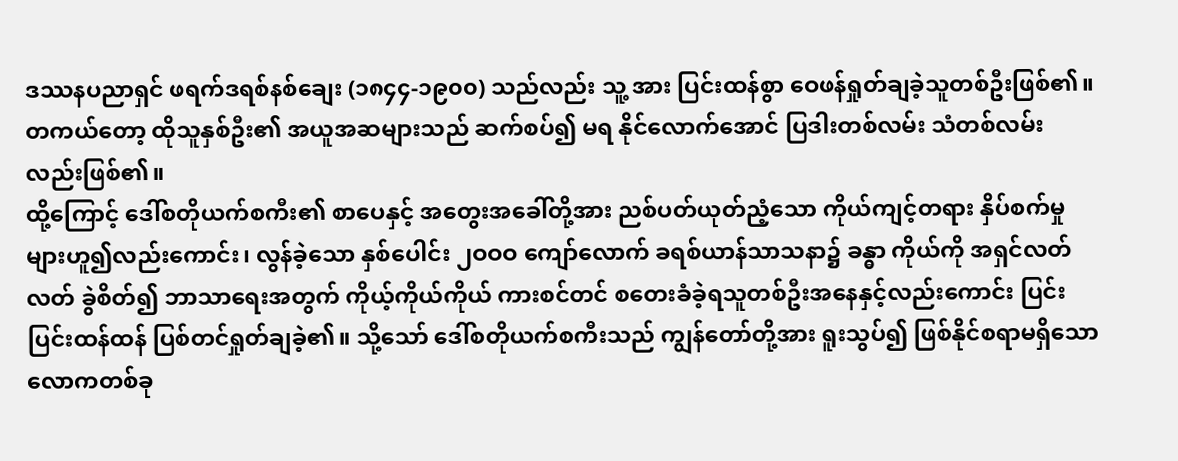ဒဿနပညာရှင် ဖရက်ဒရစ်နစ်ချေး (၁၈၄၄-၁၉၀၀) သည်လည်း သူ့ အား ပြင်းထန်စွာ ဝေဖန်ရှုတ်ချခဲ့သူတစ်ဦးဖြစ်၏။
တကယ်တော့ ထိုသူနှစ်ဦး၏ အယူအဆများသည် ဆက်စပ်၍ မရ နိုင်လောက်အောင် ပြဒါးတစ်လမ်း သံတစ်လမ်းလည်းဖြစ်၏။
ထို့ကြောင့် ဒေါ်စတိုယက်စကီး၏ စာပေနှင့် အတွေးအခေါ်တို့အား ညစ်ပတ်ယုတ်ညံ့သော ကိုယ်ကျင့်တရား နှိပ်စက်မှုများဟူ၍လည်းကောင်း၊ လွန်ခဲ့သော နှစ်ပေါင်း ၂ဝဝဝ ကျော်လောက် ခရစ်ယာန်သာသနာ၌ ခန္ဓာ ကိုယ်ကို အရှင်လတ်လတ် ခွဲစိတ်၍ ဘာသာရေးအတွက် ကိုယ့်ကိုယ်ကိုယ် ကားစင်တင် စတေးခံခဲ့ရသူတစ်ဦးအနေနှင့်လည်းကောင်း ပြင်းပြင်းထန်ထန် ပြစ်တင်ရှုတ်ချခဲ့၏။ သို့သော် ဒေါ်စတိုယက်စကီးသည် ကျွန်တော်တို့အား ရူးသွပ်၍ ဖြစ်နိုင်စရာမရှိသော လောကတစ်ခု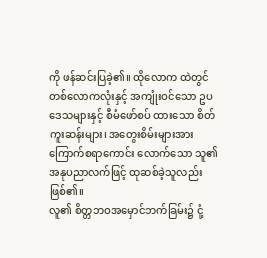ကို ဖန်ဆင်းပြခဲ့၏။ ထိုလောက ထဲတွင် တစ်လောကလုံးနှင့် အကျုံးဝင်သော ဥပဒေသများနှင့် စီမံဖော်စပ် ထားသော စိတ်ကူးဆန်းများ၊ အတွေးစိမ်းများအား ကြောက်စရာကောင်း လောက်သော သူ၏ အနုပညာလက်ဖြင့် ထုဆစ်ခဲ့သူလည်း ဖြစ်၏။
လူ၏ စိတ္တဘဝအမှောင်ဘက်ခြမ်း၌ ငုံ့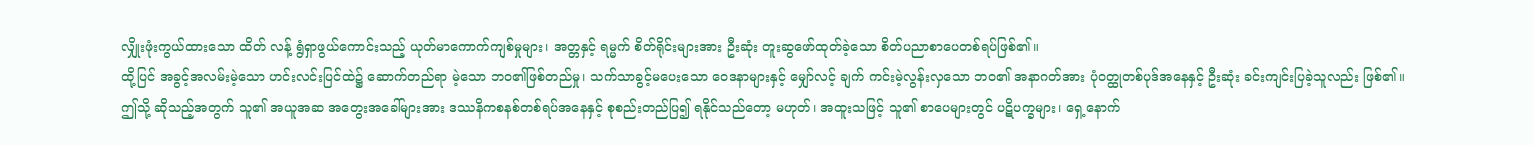လျှိုးဖုံးကွယ်ထားသော ထိတ် လန့် ရွံရှာဖွယ်ကောင်းသည့် ယုတ်မာကောက်ကျစ်မှုများ၊ အတ္တနှင့် ရမ္မက် စိတ်ရိုင်းများအား ဦးဆုံး တူးဆွဖော်ထုတ်ခဲ့သော စိတ်ပညာစာပေတစ်ရပ်ဖြစ်၏။
ထို့ပြင် အခွင့်အလမ်းမဲ့သော ဟင်းလင်းပြင်ထဲ၌ ဆောက်တည်ရာ မဲ့သော ဘဝ၏ဖြစ်တည်မှု၊ သက်သာခွင့်မပေးသော ဝေဒနာများနှင့် မျှော်လင့် ချက် ကင်းမဲ့လွန်းလှသော ဘဝ၏ အနာဂတ်အား ပုံဝတ္ထုတစ်ပုဒ်အနေနှင့် ဦးဆုံး ခင်းကျင်းပြခဲ့သူလည်း ဖြစ်၏။
ဤသို့ ဆိုသည့်အတွက် သူ၏ အယူအဆ အတွေးအခေါ်များအား ဒဿနိကစနစ်တစ်ရပ်အနေနှင့် စုစည်းတည်ပြ၍ ရနိုင်သည်တော့ မဟုတ်၊ အထူးသဖြင့် သူ၏ စာပေများတွင် ပဋိပက္ခများ၊ ရှေ့နောက်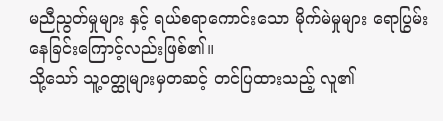မညီညွတ်မှုများ နှင့် ရယ်စရာကောင်းသော မိုက်မဲမှုများ ရောပြွမ်းနေခြင်းကြောင့်လည်းဖြစ်၏။
သို့သော် သူ့ဝတ္ထုများမှတဆင့် တင်ပြထားသည့် လူ၏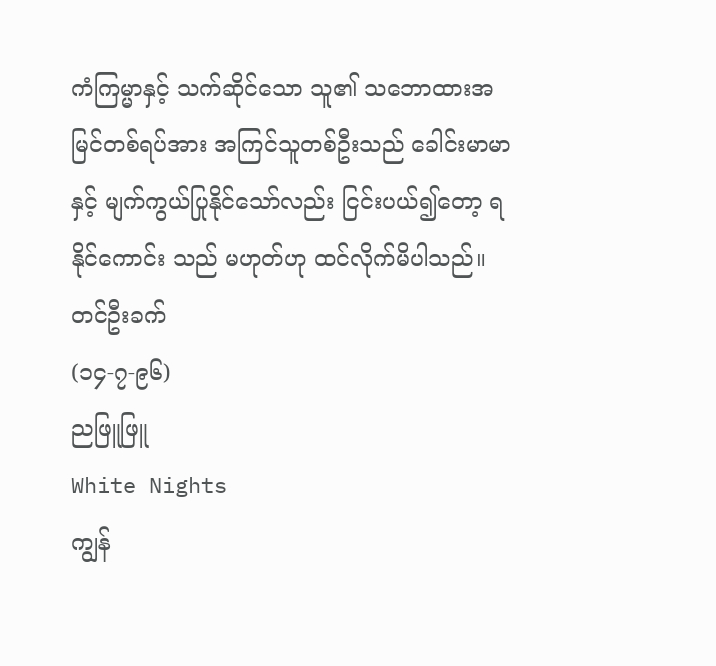ကံကြမ္မာနှင့် သက်ဆိုင်သော သူ၏ သဘောထားအမြင်တစ်ရပ်အား အကြင်သူတစ်ဦးသည် ခေါင်းမာမာနှင့် မျက်ကွယ်ပြုနိုင်သော်လည်း ငြင်းပယ်၍တော့ ရနိုင်ကောင်း သည် မဟုတ်ဟု ထင်လိုက်မိပါသည်။
တင်ဦးခက်
(၁၄-၇-၉၆)
ညဖြူဖြူ
White Nights
ကျွန်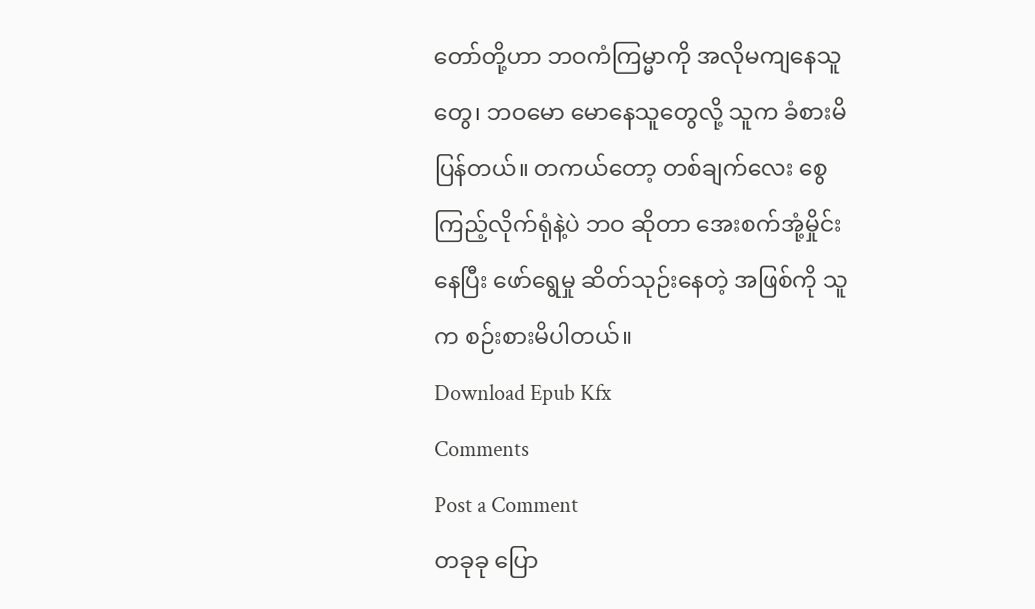တော်တို့ဟာ ဘဝကံကြမ္မာကို အလိုမကျနေသူတွေ၊ ဘဝမော မောနေသူတွေလို့ သူက ခံစားမိပြန်တယ်။ တကယ်တော့ တစ်ချက်လေး စွေကြည့်လိုက်ရုံနဲ့ပဲ ဘဝ ဆိုတာ အေးစက်အုံ့မှိုင်းနေပြီး ဖော်ရွေမှု ဆိတ်သုဉ်းနေတဲ့ အဖြစ်ကို သူက စဉ်းစားမိပါတယ်။
Download Epub Kfx
Comments
Post a Comment
တခုခု ပြော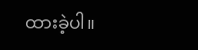ထားခဲ့ပါ။